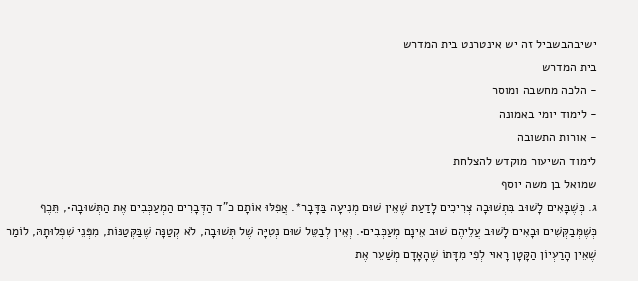ישיבהבשביל זה יש אינטרנט בית המדרש
בית המדרש
- הלכה מחשבה ומוסר
- לימוד יומי באמונה
- אורות התשובה
לימוד השיעור מוקדש להצלחת
שמואל בן משה יוסף
ג. כְּשֶׁבָּאִים לָשׁוּב בִּתְשׁוּבָה צְרִיכִים לָדַעַת שֶׁאֵין שׁוּם מְנִיעָה בַּדָּבָר*. אֲפִלּוּ אוֹתָם כ"ד הַדְּבָרִים הַמְעַכְּבִים אֶת הַתְּשׁוּבָה•, תֵּכֶף כְּשֶׁמְּבַקְּשִׁים וּבָאִים לָשׁוּב עֲלֵיהֶם שׁוּב אֵינָם מְעַכְּבִים•. וְאֵין לְבַטֵּל שׁוּם נְטִיָּה שֶׁל תְּשׁוּבָה, לֹא קְטַנָּה שֶׁבַּקְּטַנּוֹת, מִפְּנֵי שִׁפְלוּתָהּ, לוֹמַר שֶׁאֵין הָרַעְיוֹן הַקָּטָן רָאוּי לְפִי מִדָּתוֹ שֶׁהָאָדָם מְשַׁעֵר אֶת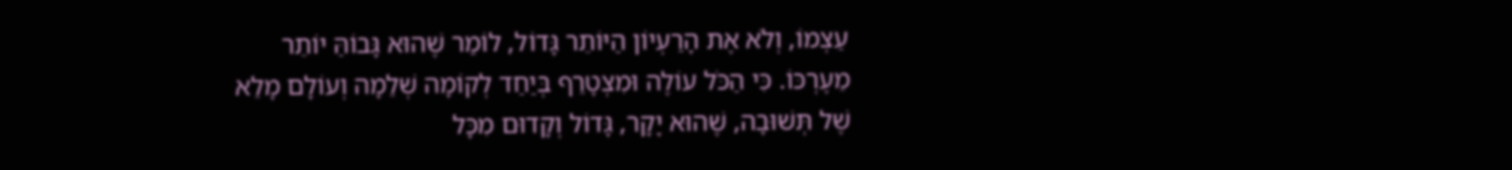עַצְמוֹ, וְלֹא אֶת הָרַעְיוֹן הַיּוֹתֵר גָּדוֹל, לוֹמַר שֶׁהוּא גָּבוֹהַּ יוֹתֵר מֵעֶרְכּוֹ. כִּי הַכֹּל עוֹלֶה וּמִצְטָרֵף בְּיַחַד לְקוֹמָה שְׁלֵמָה וְעוֹלָם מָלֵא שֶׁל תְּשׁוּבָה, שֶׁהוּא יָקָר, גָּדוֹל וְקָדוּם מִכָּל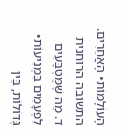הָעוֹלָמוֹת• הָאֲחֵרִים.
התשובה הרוחנית
ד. מַה שֶּׁמֻּטְבָּעִים לִפְעָמִים בִּמְנִיעוֹת• גְּדוֹלוֹת, בֵּין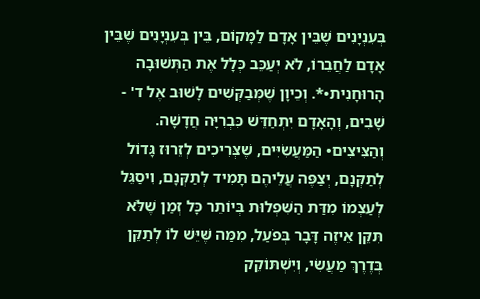בְּעִנְיָנִים שֶׁבֵּין אָדָם לַמָּקוֹם, בֵּין בְּעִנְיָנִים שֶׁבֵּין אָדָם לַחֲבֵרוֹ, לֹא יְעַכֵּב כְּלָל אֶת הַתְּשׁוּבָה הָרוּחָנִית•*. וְכֵיוָן שֶׁמְּבַקְּשִׁים לָשׁוּב אֶל ד' - שָׁבִים, וְהָאָדָם יִתְחַדֵּשׁ כִּבְרִיָּה חֲדָשָׁה. וְהַצִּיצִים• הַמַּעֲשִׂיִּים, שֶׁצְּרִיכִים לְזֵרוּז גָּדוֹל לְתַקְּנָם, יְצַפֶּה עֲלֵיהֶם תָּמִיד לְתַקְּנָם, וִיסַגֵּל לְעַצְמוֹ מִדַּת הַשִּׁפְלוּת בְּיוֹתֵר כָּל זְמַן שֶׁלֹּא תִּקֵּן אֵיזֶה דָּבָר בְּפֹעַל, מִמַּה שֶּׁיֵּשׁ לוֹ לְתַקֵּן בְּדֶרֶךְ מַעֲשִׂי, וְיִשְׁתּוֹקֵק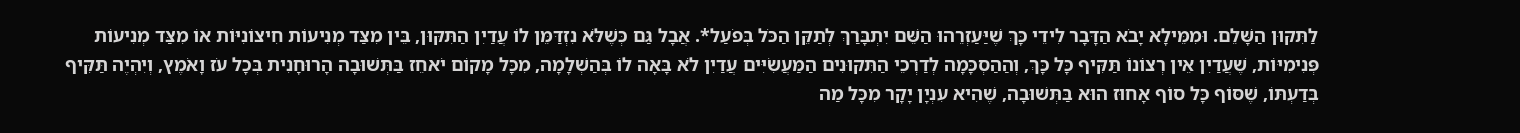לַתִּקּוּן הַשָּׁלֵם. וּמִמֵּילָא יָבֹא הַדָּבָר לִידֵי כָּךְ שֶׁיַּעַזְרֵהוּ הַשֵּׁם יִתְבָּרַךְ לְתַקֵּן הַכֹּל בְּפֹעַל*. אֲבָל גַּם כְּשֶׁלֹּא נִזְדַּמֵּן לוֹ עֲדַיִן הַתִּקּוּן, בֵּין מִצַּד מְנִיעוֹת חִיצוֹנִיּוֹת אוֹ מִצַּד מְנִיעוֹת פְּנִימִיּוֹת, שֶׁעֲדַיִן אֵין רְצוֹנוֹ תַּקִּיף כָּל כָּךְ, וְהַהַסְכָּמָה לְדַרְכֵי הַתִּקּוּנִים הַמַּעֲשִׂיִּים עֲדַיִן לֹא בָּאָה לוֹ בְּהַשְׁלָמָה, מִכָּל מָקוֹם יֹאחֵז בַּתְּשׁוּבָה הָרוּחָנִית בְּכָל עֹז וָאֹמֶץ, וְיִהְיֶה תַּקִּיף בְּדַעְתּוֹ, שֶׁסּוֹף כָּל סוֹף אָחוּז הוּא בַּתְּשׁוּבָה, שֶׁהִיא עִנְיָן יָקָר מִכָּל מַה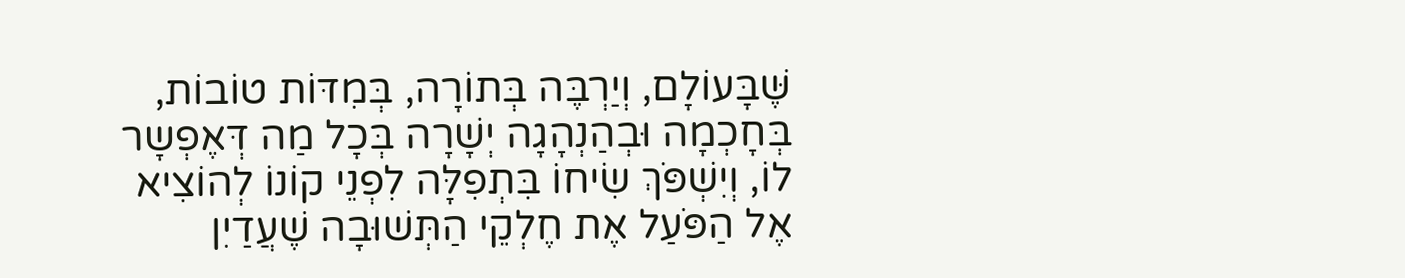שֶּׁבָּעוֹלָם, וְיַרְבֶּה בְּתוֹרָה, בְּמִדּוֹת טוֹבוֹת, בְּחָכְמָה וּבְהַנְהָגָה יְשָׁרָה בְּכָל מַה דְּאֶפְשָר לוֹ, וְיִשְׁפֹּךְ שִׂיחוֹ בִּתְפִלָּה לִפְנֵי קוֹנוֹ לְהוֹצִיא אֶל הַפֹּעַל אֶת חֶלְקֵי הַתְּשׁוּבָה שֶׁעֲדַיִן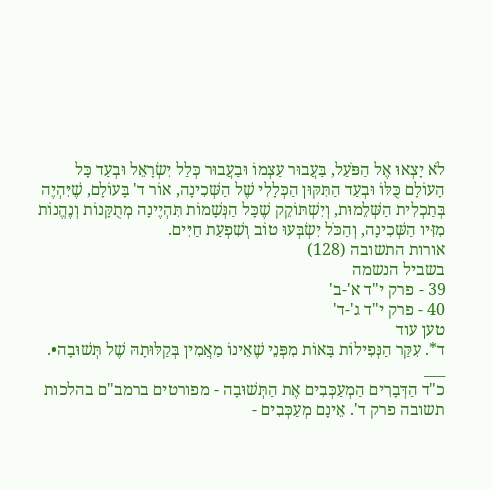לֹא יָצְאוּ אֶל הַפֹּעַל, בַּעֲבוּר עַצְמוֹ וּבַעֲבוּר כְּלַל יִשְׂרָאֵל וּבְעַד כָּל הָעוֹלָם כֻּלּוֹ וּבְעַד הַתִּקּוּן הַכְּלָלִי שֶׁל הַשְּׁכִינָה, אוֹר ד' בָּעוֹלָם, שֶׁיִּהְיֶה בְּתַכְלִית הַשְּׁלֵמוּת, וְיִשְׁתּוֹקֵק שֶׁכָּל הַנְּשָׁמוֹת תִּהְיֶינָה מְתֻקָּנוֹת וְנֶהֱנוֹת מִזִּיו הַשְּׁכִינָה, וְהַכֹּל יִשְׂבְּעוּ טוֹב וְשִׁפְעַת חַיִּים.
אורות התשובה (128)
בשביל הנשמה
39 - פרק י"ד א'-ב'
40 - פרק י"ד ג'-ד'
טען עוד
ד*. עִקַּר הַנְּפִילוֹת בָּאוֹת מִפְּנֵי שֶׁאֵינוֹ מַאֲמִין בְּקַלּוּתָהּ שֶׁל תְּשׁוּבָה•.
___
כ"ד הַדְּבָרִים הַמְעַכְּבִים אֶת הַתְּשׁוּבָה - מפורטים ברמב"ם בהלכות תשובה פרק ד'. אֵינָם מְעַכְּבִים -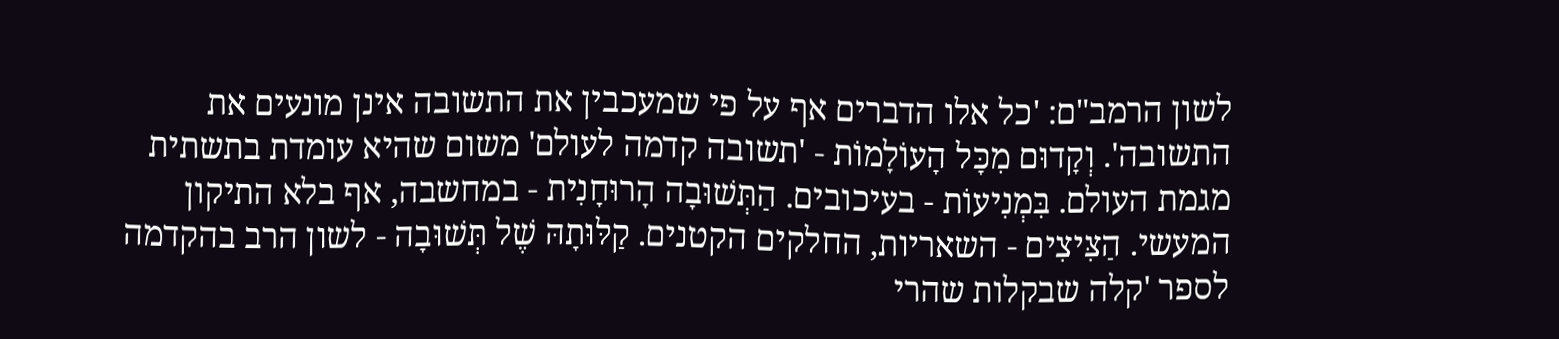לשון הרמב"ם: 'כל אלו הדברים אף על פי שמעכבין את התשובה אינן מונעים את התשובה'. וְקָדוּם מִכָּל הָעוֹלָמוֹת - 'תשובה קדמה לעולם' משום שהיא עומדת בתשתית מגמת העולם. בִּמְנִיעוֹת - בעיכובים. הַתְּשׁוּבָה הָרוּחָנִית - במחשבה, אף בלא התיקון המעשי. הַצִּיצִים - השאריות, החלקים הקטנים. קַלּוּתָהּ שֶׁל תְּשׁוּבָה - לשון הרב בהקדמה לספר 'קלה שבקלות שהרי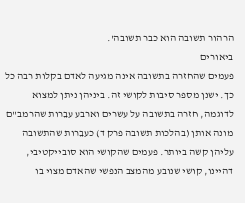הרהור תשובה הוא כבר תשובה'.
ביאורים
פעמים שהחזרה בתשובה אינה מגיעה לאדם בקלות רבה כל כך. ישנן מספר סיבות לקושי זה. ביניהן ניתן למצוא לדוגמה, חזרה בתשובה על עשרים וארבע עבֵרות שהרמב"ם מונה אותן (בהלכות תשובה פרק ד) כעבֵרות שהתשובה עליהן קשה ביותר. פעמים שהקושי הוא סובייקטיבי, דהיינו, קושי שנובע מהמצב הנפשי שהאדם מצוי בו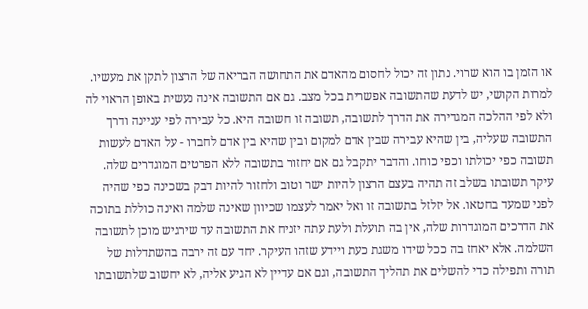או הזמן בו הוא שרוי. נתון זה יכול לחסום מהאדם את התחושה הבריאה של הרצון לתקן את מעשיו.
למרות הקושי, יש לדעת שהתשובה אפשרית בכל מצב. גם אם התשובה אינה נעשית באופן הראוי לה ולא לפי ההלכה המגדירה את הדרך לתשובה, תשובה זו חשובה היא. כל עבירה לפי עניינה ודרך התשובה שעליה, בין שהיא עבירה שבין אדם למקום ובין שהיא בין אדם לחברו - על האדם לעשות תשובה כפי יכולתו וכפי כוחו. והדבר יתקבל גם אם יחזור בתשובה ללא הפרטים המוגדרים שלה. עיקר תשובתו בשלב זה תהיה בעצם הרצון להיות ישר וטוב ולחזור להיות דבק בשכינה כפי שהיה לפני שמעד בחטאו. אל יזלזל בתשובה זו ואל יאמר לעצמו שכיוון שאינה שלמה ואינה כוללת בתוכה את הדרכים המוגדרות שלה, אין בה תועלת ולעת עתה יזניח את התשובה עד שירגיש מוכן לתשובה השלמה. אלא יאחז בה ככל שידו משגת כעת ויידע שזהו העיקר. יחד עם זה ירבה בהשתדלות של תורה ותפילה כדי להשלים את תהליך התשובה, וגם אם עדיין לא הגיע אליה, לא יחשוב שלתשובתו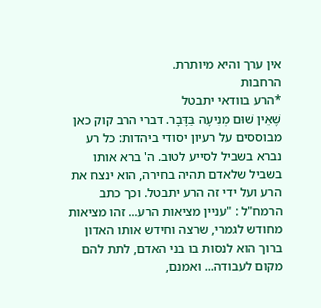אין ערך והיא מיותרת.
הרחבות
*הרע בוודאי יתבטל
שֶׁאֵין שׁוּם מְנִיעָה בַּדָּבָר. דברי הרב קוק כאן מבוססים על רעיון יסודי ביהדות: כל רע נברא בשביל לסייע לטוב. ה' ברא אותו בשביל שלאדם תהיה בחירה, הוא ינצח את הרע ועל ידי זה הרע יתבטל. וכך כתב הרמח"ל : "עניין מציאות הרע... זהו מציאות מחודש לגמרי, שרצה וחידש אותו האדון ברוך הוא לנסות בו בני האדם, לתת להם מקום לעבודה... ואמנם,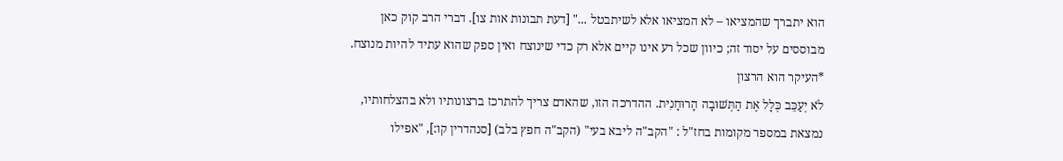הוא יתברך שהמציאו – לא המציאו אלא לשיתבטל ..." [דעת תבונות אות צו]. דברי הרב קוק כאן מבוססים על יסוד זה; כיוון שכל רע אינו קיים אלא רק כדי שינוצח ואין ספק שהוא עתיד להיות מנוצח.
*העיקר הוא הרצון
לֹא יְעַכֵּב כְּלָל אֶת הַתְּשׁוּבָה הָרוּחָנִית. ההדרכה הזו, שהאדם צריך להתרכז ברצונותיו ולא בהצלחותיו, נמצאת במספר מקומות בחז"ל : "הקב"ה ליבא בעי" (הקב"ה חפץ בלב) [סנהדרין קו:], "אפילו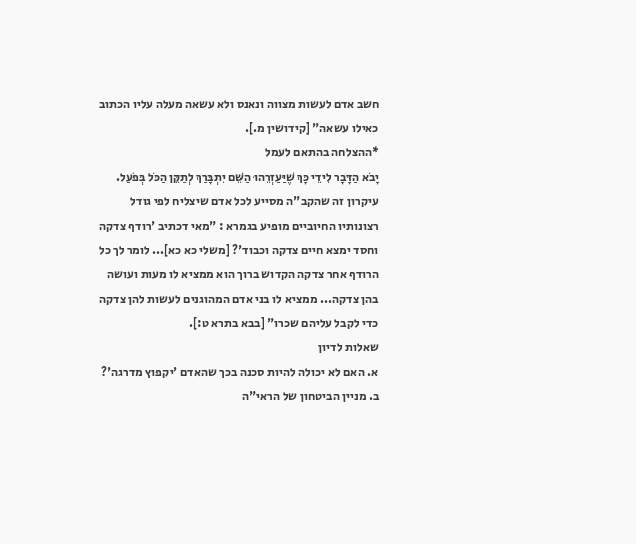חשב אדם לעשות מצווה ונאנס ולא עשאה מעלה עליו הכתוב כאילו עשאה" [קידושין מ.].
*ההצלחה בהתאם לעמל
יָבֹא הַדָּבָר לִידֵי כָּךְ שֶׁיַּעַזְרֵהוּ הַשֵּׁם יִתְבָּרַךְ לְתַקֵּן הַכֹּל בְּפֹעַל. עיקרון זה שהקב"ה מסייע לכל אדם שיצליח לפי גודל רצונותיו החיוביים מופיע בגמרא : "מאי דכתיב 'רודף צדקה וחסד ימצא חיים צדקה וכבוד'? [משלי כא כא]... לומר לך כל הרודף אחר צדקה הקדוש ברוך הוא ממציא לו מעות ועושה בהן צדקה... ממציא לו בני אדם המהוגנים לעשות להן צדקה כדי לקבל עליהם שכרו" [בבא בתרא ט:].
שאלות לדיון
א. האם לא יכולה להיות סכנה בכך שהאדם 'יקפוץ מדרגה'?
ב. מניין הביטחון של הראי"ה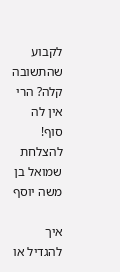לקבוע שהתשובה קלה? הרי אין לה סוף!
להצלחת שמואל בן משה יוסף

איך להגדיל או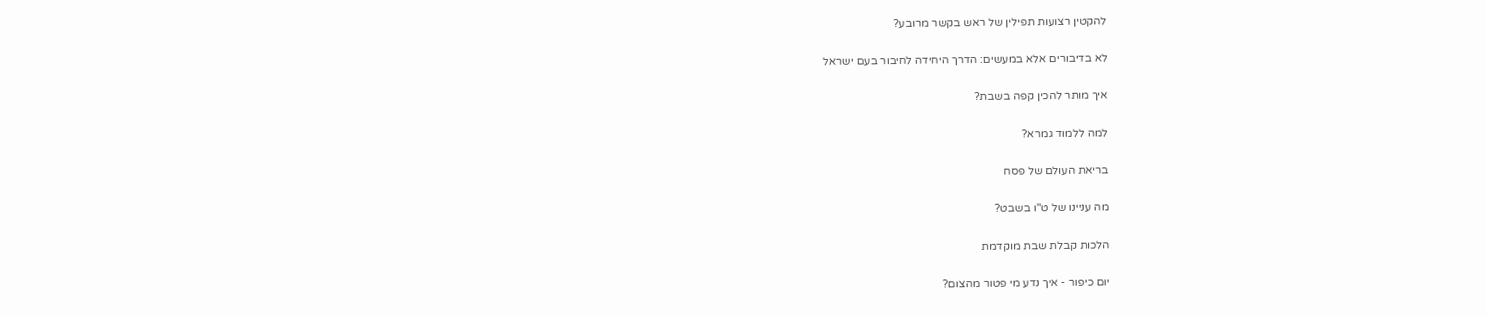להקטין רצועות תפילין של ראש בקשר מרובע?

לא בדיבורים אלא במעשים: הדרך היחידה לחיבור בעם ישראל

איך מותר להכין קפה בשבת?

למה ללמוד גמרא?

בריאת העולם של פסח

מה עניינו של ט"ו בשבט?

הלכות קבלת שבת מוקדמת

יום כיפור - איך נדע מי פטור מהצום?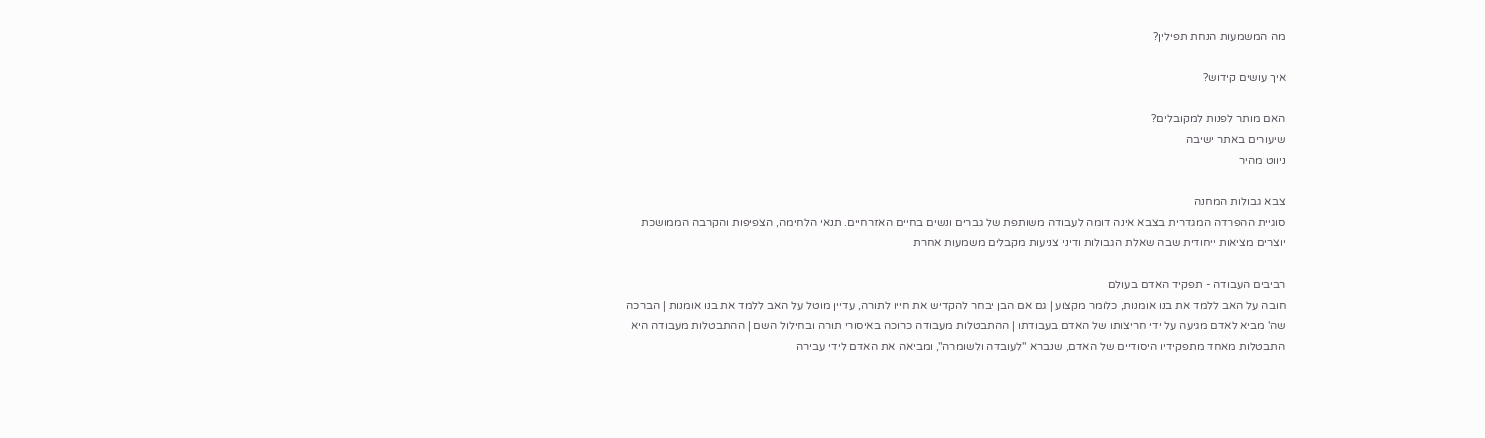מה המשמעות הנחת תפילין?

איך עושים קידוש?

האם מותר לפנות למקובלים?
שיעורים באתר ישיבה
ניווט מהיר

צבא גבולות המחנה
סוגיית ההפרדה המגדרית בצבא אינה דומה לעבודה משותפת של גברים ונשים בחיים האזרחיים. תנאי הלחימה, הצפיפות והקרבה הממושכת יוצרים מציאות ייחודית שבה שאלת הגבולות ודיני צניעות מקבלים משמעות אחרת

רביבים העבודה - תפקיד האדם בעולם
חובה על האב ללמד את בנו אומנות, כלומר מקצוע | גם אם הבן יבחר להקדיש את חייו לתורה, עדיין מוטל על האב ללמד את בנו אומנות | הברכה שה' מביא לאדם מגיעה על ידי חריצותו של האדם בעבודתו | ההתבטלות מעבודה כרוכה באיסורי תורה ובחילול השם | ההתבטלות מעבודה היא התבטלות מאחד מתפקידיו היסודיים של האדם, שנברא "לעובדה ולשומרה", ומביאה את האדם לידי עבירה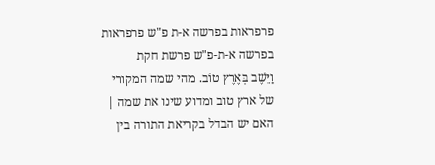פרפראות בפרשה א-ת פ"ש פרפראות בפרשה א-ת-פ"ש פרשת חקת
וַיֵּשֶׁב בְּאֶרֶץ טוֹב. מהי שמה המקורי של ארץ טוב ומדוע שינו את שמה | האם יש הבדל בקריאת התורה בין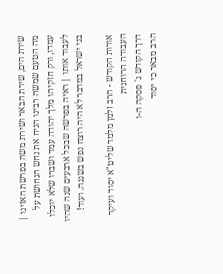שירת הים, שירת הבאר ושירת משה בפרשת האזינו | מה הטעם שמשה רבינו הניח את נחש הנחושת על עמדו, ורק חזקיהו מלך יהודה עמד ושברו שלא יוכלו לעבוד אותו | ראיה בפרשה שבכל ארבעים שנה שהיו בני ישראל במדבר לא היה רוצח נפש בשגגה. ועוד!

אורות הקודש - הרב זלמן מלמד שליט"א יסוד ועיקר העבודה הרוחנית
דרך הקודש ג' פסקה ה-ו
הרב מבאר כי יסוד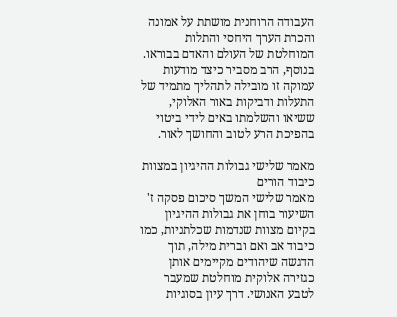העבודה הרוחנית מושתת על אמונה והכרת הערך היחסי והתלות המוחלטת של העולם והאדם בבוראו. בנוסף, הרב מסביר כיצד מודעות עמוקה זו מובילה לתהליך מתמיד של התעלות ודביקות באור האלוקי, ששיאו והשלמתו באים לידי ביטוי בהפיכת הרע לטוב והחושך לאור.

מאמר שלישי גבולות ההיגיון במצוות כיבוד הורים
מאמר שלישי המשך סיכום פסקה ז'
השיעור בוחן את גבולות ההיגיון בקיום מצוות שנדמות שכלתניות, כמו כיבוד אב ואם וברית מילה, תוך הדגשה שיהודים מקיימים אותן כגזירה אלוקית מוחלטת שמעבר לטבע האנושי. דרך עיון בסוגיות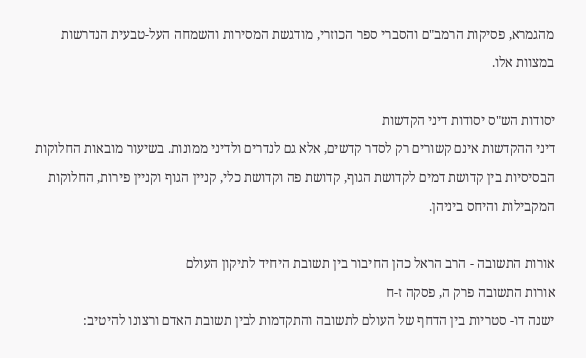מהגמרא, פסיקות הרמב"ם והסברי ספר הכוזרי, מודגשת המסירות והשמחה העל-טבעית הנדרשות במצוות אלו.

יסודות הש"ס יסודות דיני הקדשות
דיני ההקדשות אינם קשורים רק לסדר קדשים, אלא גם לנדרים ולדיני ממונות. בשיעור מובאות החלוקות הבסיסיות בין קדושת דמים לקדושת הגוף, קדושת פה וקדושת כלי, קניין הגוף וקניין פירות, החלוקות המקבילות והיחס ביניהן.

אורות התשובה - הרב הראל כהן החיבור בין תשובת היחיד לתיקון העולם
אורות התשובה פרק ה, פסקה ז-ח
ישנה דו- סטריות בין הדחף של העולם לתשובה והתקדמות לבין תשובת האדם ורצונו להיטיב: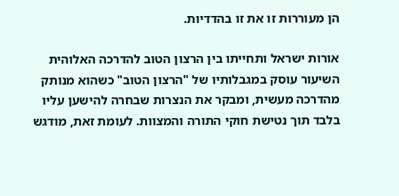הן מעוררות זו את זו בהדדיות.

אורות ישראל ותחייתו בין הרצון הטוב להדרכה האלוהית
השיעור עוסק במגבלותיו של "הרצון הטוב" כשהוא מנותק מהדרכה מעשית, ומבקר את הנצרות שבחרה להישען עליו בלבד תוך נטישת חוקי התורה והמצוות. לעומת זאת, מודגש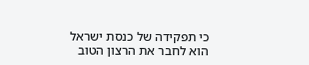כי תפקידה של כנסת ישראל הוא לחבר את הרצון הטוב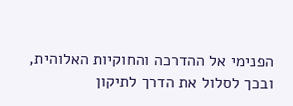הפנימי אל ההדרכה והחוקיות האלוהית, ובכך לסלול את הדרך לתיקון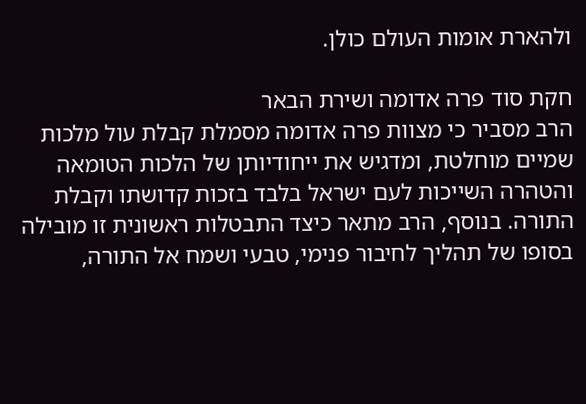ולהארת אומות העולם כולן.

חקת סוד פרה אדומה ושירת הבאר
הרב מסביר כי מצוות פרה אדומה מסמלת קבלת עול מלכות שמיים מוחלטת, ומדגיש את ייחודיותן של הלכות הטומאה והטהרה השייכות לעם ישראל בלבד בזכות קדושתו וקבלת התורה. בנוסף, הרב מתאר כיצד התבטלות ראשונית זו מובילה בסופו של תהליך לחיבור פנימי, טבעי ושמח אל התורה,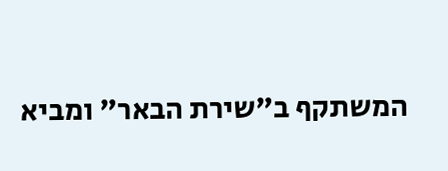המשתקף ב"שירת הבאר" ומביא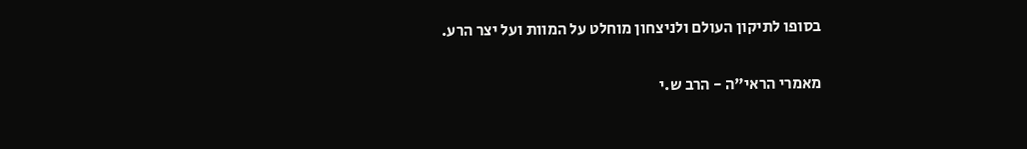בסופו לתיקון העולם ולניצחון מוחלט על המוות ועל יצר הרע.

מאמרי הראי"ה - הרב ש.י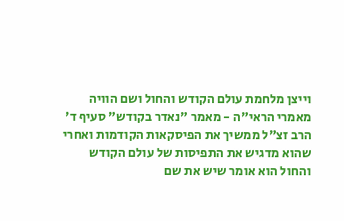וייצן מלחמת עולם הקודש והחול ושם הוויה
מאמרי הראי"ה - מאמר "נאדר בקודש" סעיף ד'
הרב זצ"ל ממשיך את הפיסקאות הקודמות ואחרי שהוא מדגיש את התפיסות של עולם הקודש והחול הוא אומר שיש את שם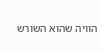הוויה שהוא השורש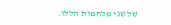של שני מלחמות הללו.